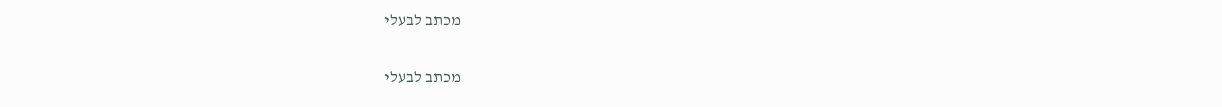מכתב לבעלי

מכתב לבעלי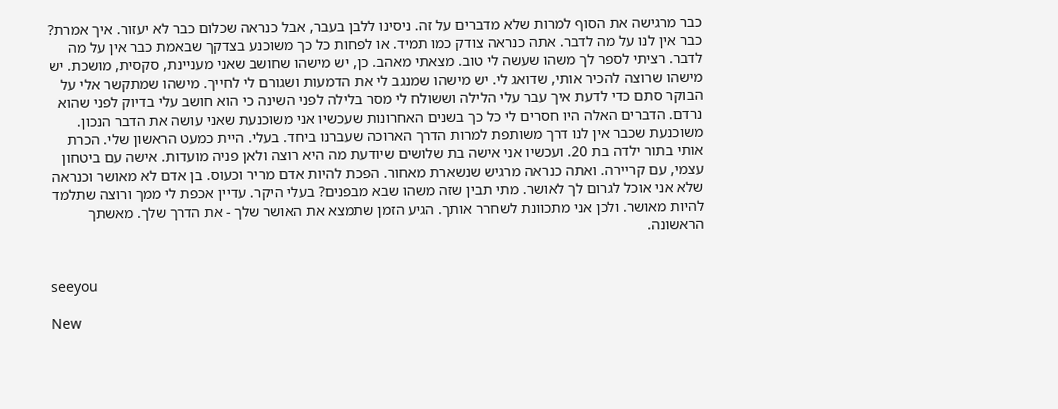כבר מרגישה את הסוף למרות שלא מדברים על זה. ניסינו ללבן בעבר, אבל כנראה שכלום כבר לא יעזור. איך אמרת? כבר אין לנו על מה לדבר. אתה כנראה צודק כמו תמיד. או לפחות כל כך משוכנע בצדקך שבאמת כבר אין על מה לדבר. רציתי לספר לך משהו שעשה לי טוב. מצאתי מאהב. כן, יש מישהו שחושב שאני מעניינת, סקסית, מושכת. יש מישהו שרוצה להכיר אותי, שדואג לי. יש מישהו שמנגב לי את הדמעות ושגורם לי לחייך. מישהו שמתקשר אלי על הבוקר סתם כדי לדעת איך עבר עלי הלילה וששולח לי מסר בלילה לפני השינה כי הוא חושב עלי בדיוק לפני שהוא נרדם. הדברים האלה היו חסרים לי כל כך בשנים האחרונות שעכשיו אני משוכנעת שאני עושה את הדבר הנכון. משוכנעת שכבר אין לנו דרך משותפת למרות הדרך הארוכה שעברנו ביחד. בעלי. היית כמעט הראשון שלי. הכרת אותי בתור ילדה בת 20. ועכשיו אני אישה בת שלושים שיודעת מה היא רוצה ולאן פניה מועדות. אישה עם ביטחון עצמי, עם קריירה. ואתה כנראה מרגיש שנשארת מאחור. הפכת להיות אדם מריר וכעוס. בן אדם לא מאושר וכנראה שלא אני אוכל לגרום לך לאושר. מתי תבין שזה משהו שבא מבפנים? בעלי היקר. עדיין אכפת לי ממך ורוצה שתלמד להיות מאושר. ולכן אני מתכוונת לשחרר אותך. הגיע הזמן שתמצא את האושר שלך - את הדרך שלך. מאשתך הראשונה.


seeyou

New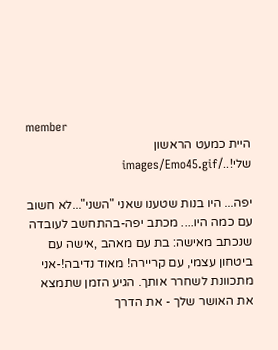member
היית כמעט הראשון שלי!../images/Emo45.gif

יפה... היו בנות שטענו שאני "השני"...לא חשוב עם כמה היו.... מכתב יפה-בהתחשב לעובדה שנכתב מאישה: בת עם מאהב ,אישה עם ביטחון עצמי, עם קריירה! מאוד נדיבה!-אני מתכוונת לשחרר אותך. הגיע הזמן שתמצא את האושר שלך - את הדרך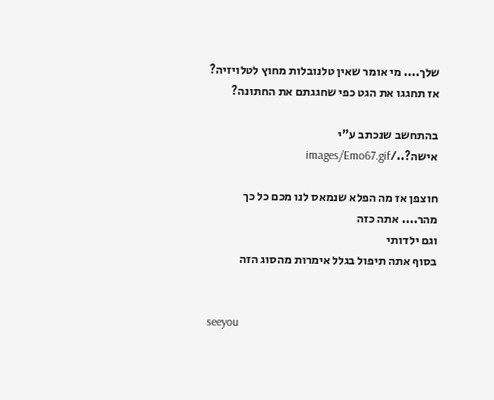שלך.... מי אומר שאין טלנובלות מחוץ לטלויזיה? אז תחגגו את הגט כפי שחגגתם את החתונה?

בהתחשב שנכתב ע"י אישה?../images/Emo67.gif

חוצפן אז מה הפלא שנמאס לנו מכם כל כך מהר.... אתה כזה
וגם ילדותי
בסוף אתה תיפול בגלל אימרות מהסוג הזה


seeyou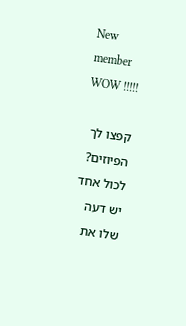New member
WOW !!!!!

קפצו לך הפיוזים? לכול אחד יש דעה שלו את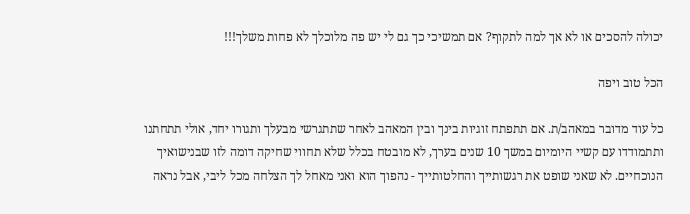יכולה להסכים או לא אך למה לתקוף? אם תמשיכי כך גם לי יש פה מלוכלך לא פחות משלך!!!

הכל טוב ויפה

כל עוד מדובר במאהב/ת. אם תתפתח זוגיות בינך ובין המאהב לאחר שתתגרשי מבעלך ותגורו יחד, אולי תתחתנו ותתמודדו עם קשיי היומיום במשך 10 שנים בערך, לא מובטח בכלל שלא תחווי שחיקה דומה לזו שבנישואיך הנוכחיים. לא שאני שופט את רגשותייך והחלטותייך - נהפוך הוא ואני מאחל לך הצלחה מכל ליבי, אבל נראה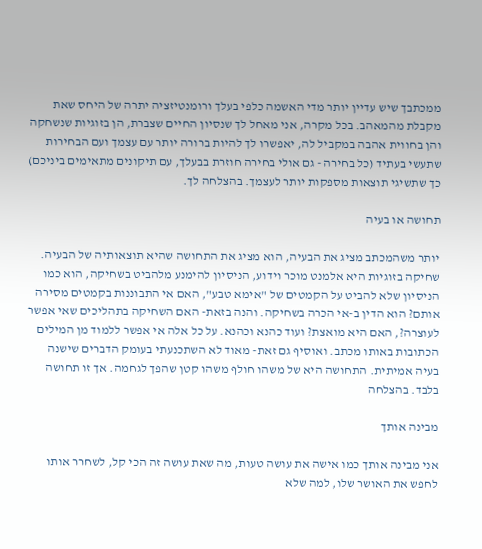ממכתבך שיש עדיין יותר מדי האשמה כלפי בעלך ורומנטיזציה יתרה של היחס שאת מקבלת מהמאהב. בכל מקרה, אני מאחל לך שנסיון החיים שצברת, הן בזוגיות שנשחקה והן בחווית אהבה במקביל לה, יאפשרו לך להיות ברורה יותר עם עצמך ועם הבחירות שתעשי בעתיד (כל בחירה - גם אולי בחירה חוזרת בבעלך, עם תיקונים מתאימים ביניכם) כך שתשיגי תוצאות מספקות יותר לעצמך. בהצלחה לך.

תחושה או בעיה

יותר משהמכתב מציג את הבעיה, הוא מציג את התחושה שהיא תוצאותיה של הבעיה. שחיקה בזוגיות היא אלמנט מוכר וידוע, הניסיון להימנע מלהביט בשחיקה, הוא כמו הניסיון שלא להביט על הקמטים של "אימא טבע", האם אי התבוננות בקמטים מסירה אותם? הוא הדין ב-אי הכרה בשחיקה. והנה בזאת- האם השחיקה בתהליכים שאי אפשר לעוצרה?, האם היא מואצת? ועוד כהנא וכהנא. על כל אלה אי אפשר ללמוד מן המילים הכתובות באותו מכתב. ואוסיף גם זאת- מאוד לא השתכנעתי בעומק הדברים שישנה בעיה אמיתית. התחושה היא של משהו חולף משהו קטן שהפך לגחמה. אך זו תחושה בלבד. בהצלחה

מבינה אותך

אני מבינה אותך כמו אישה את עושה טעות, מה שאת עושה זה הכי קל, לשחרר אותו לחפש את האושר שלו, למה שלא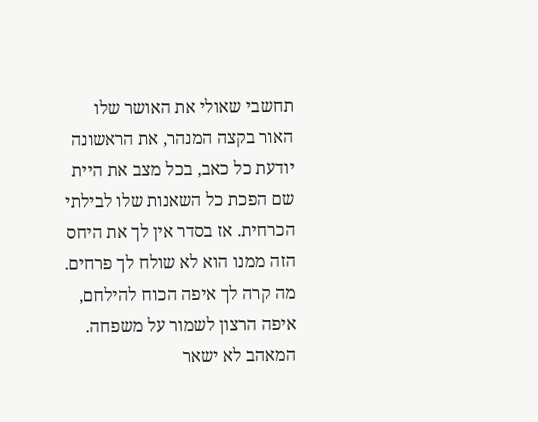תחשבי שאולי את האושר שלו האור בקצה המנהר, את הראשונה יודעת כל כאב, בכל מצב את היית שם הפכת כל השאנות שלו לבילתי הכרחית. אז בסדר אין לך את היחס הזה ממנו הוא לא שולח לך פרחים. מה קרה לך איפה הכוח להילחם, איפה הרצון לשמור על משפחה. המאהב לא ישאר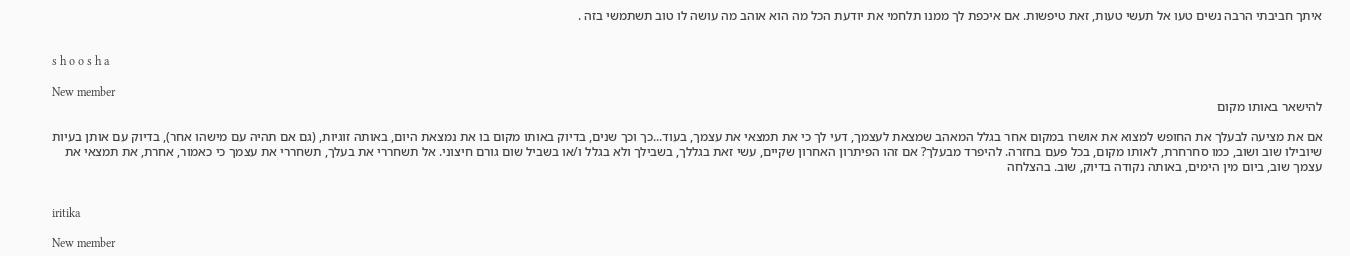איתך חביבתי הרבה נשים טעו אל תעשי טעות, זאת טיפשות. אם איכפת לך ממנו תלחמי את יודעת הכל מה הוא אוהב מה עושה לו טוב תשתמשי בזה .


s h o o s h a

New member
להישאר באותו מקום

אם את מציעה לבעלך את החופש למצוא את אושרו במקום אחר בגלל המאהב שמצאת לעצמך, דעי לך כי את תמצאי את עצמך, בעוד...כך וכך שנים, בדיוק באותו מקום בו את נמצאת היום, באותה זוגיות, (גם אם תהיה עם מישהו אחר), בדיוק עם אותן בעיות שיובילו שוב ושוב, כמו סחרחרת, לאותו מקום, בכל פעם בחזרה. להיפרד מבעלך? אם זהו הפיתרון האחרון שקיים, עשי זאת בגללך, בשבילך ולא בגלל ו/או בשביל שום גורם חיצוני. אל תשחררי את בעלך, תשחררי את עצמך כי כאמור, אחרת, את תמצאי את עצמך שוב, ביום מין הימים, באותה נקודה בדיוק, שוב. בהצלחה


iritika

New member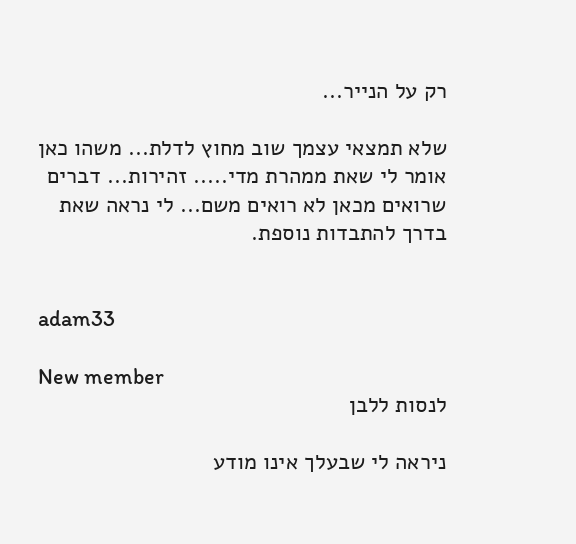רק על הנייר...

שלא תמצאי עצמך שוב מחוץ לדלת... משהו כאן אומר לי שאת ממהרת מדי..... זהירות... דברים שרואים מכאן לא רואים משם... לי נראה שאת בדרך להתבדות נוספת.


adam33

New member
לנסות ללבן

ניראה לי שבעלך אינו מודע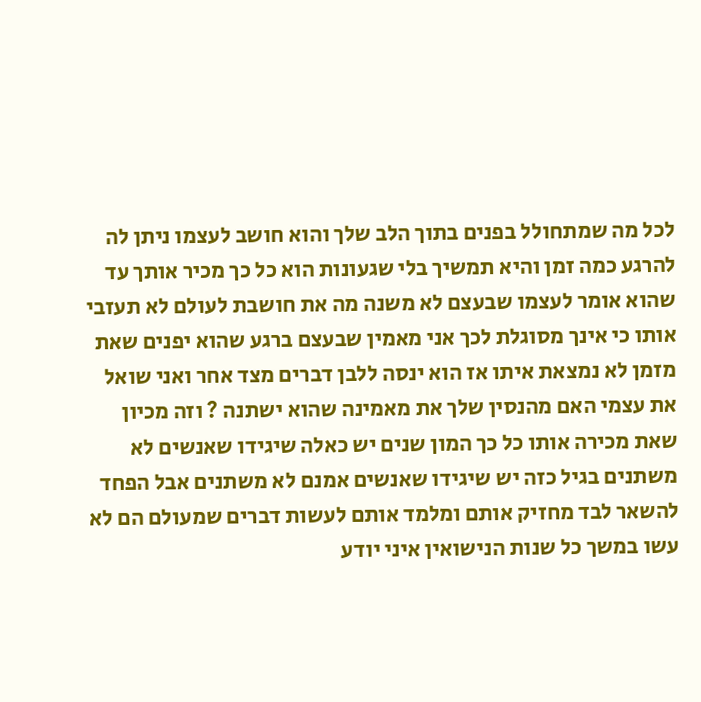לכל מה שמתחולל בפנים בתוך הלב שלך והוא חושב לעצמו ניתן לה להרגע כמה זמן והיא תמשיך בלי שגעונות הוא כל כך מכיר אותך עד שהוא אומר לעצמו שבעצם לא משנה מה את חושבת לעולם לא תעזבי אותו כי אינך מסוגלת לכך אני מאמין שבעצם ברגע שהוא יפנים שאת מזמן לא נמצאת איתו אז הוא ינסה ללבן דברים מצד אחר ואני שואל את עצמי האם מהנסין שלך את מאמינה שהוא ישתנה ? וזה מכיון שאת מכירה אותו כל כך המון שנים יש כאלה שיגידו שאנשים לא משתנים בגיל כזה יש שיגידו שאנשים אמנם לא משתנים אבל הפחד להשאר לבד מחזיק אותם ומלמד אותם לעשות דברים שמעולם הם לא עשו במשך כל שנות הנישואין איני יודע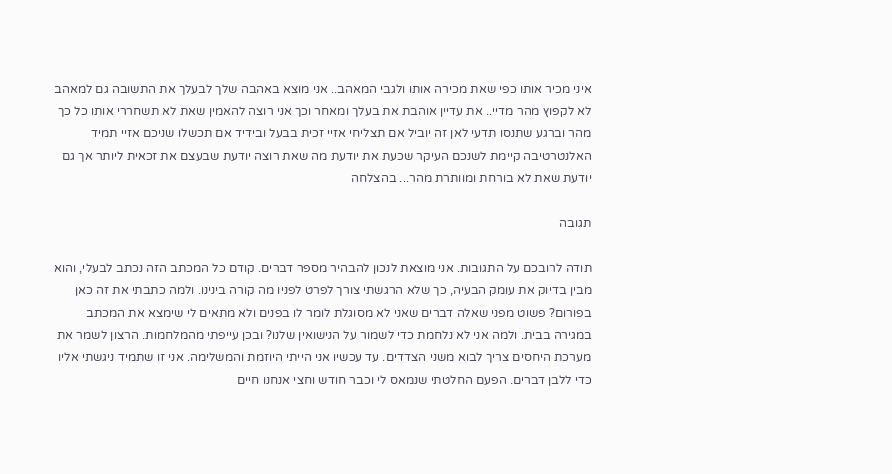איני מכיר אותו כפי שאת מכירה אותו ולגבי המאהב.. אני מוצא באהבה שלך לבעלך את התשובה גם למאהב לא לקפוץ מהר מדיי.. את עדיין אוהבת את בעלך ומאחר וכך אני רוצה להאמין שאת לא תשחררי אותו כל כך מהר וברגע שתנסו תדעי לאן זה יוביל אם תצליחי אזיי זכית בבעל ובידיד אם תכשלו שניכם אזיי תמיד האלנטרטיבה קיימת לשנכם העיקר שכעת את יודעת מה שאת רוצה יודעת שבעצם את זכאית ליותר אך גם יודעת שאת לא בורחת ומוותרת מהר... בהצלחה

תגובה

תודה לרובכם על התגובות. אני מוצאת לנכון להבהיר מספר דברים. קודם כל המכתב הזה נכתב לבעלי, והוא מבין בדיוק את עומק הבעיה, כך שלא הרגשתי צורך לפרט לפניו מה קורה בינינו. ולמה כתבתי את זה כאן בפורום? פשוט מפני שאלה דברים שאני לא מסוגלת לומר לו בפנים ולא מתאים לי שימצא את המכתב במגירה בבית. ולמה אני לא נלחמת כדי לשמור על הנישואין שלנו? ובכן עייפתי מהמלחמות. הרצון לשמר את מערכת היחסים צריך לבוא משני הצדדים. עד עכשיו אני הייתי היוזמת והמשלימה. אני זו שתמיד ניגשתי אליו כדי ללבן דברים. הפעם החלטתי שנמאס לי וכבר חודש וחצי אנחנו חיים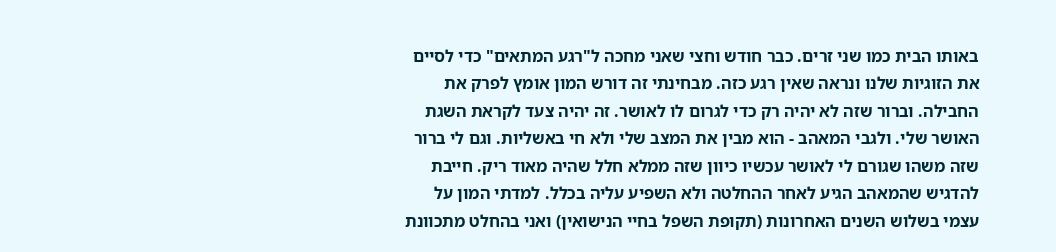באותו הבית כמו שני זרים. כבר חודש וחצי שאני מחכה ל"רגע המתאים" כדי לסיים את הזוגיות שלנו ונראה שאין רגע כזה. מבחינתי זה דורש המון אומץ לפרק את החבילה. וברור שזה לא יהיה רק כדי לגרום לו לאושר. זה יהיה צעד לקראת השגת האושר שלי. ולגבי המאהב - הוא מבין את המצב שלי ולא חי באשליות. וגם לי ברור שזה משהו שגורם לי לאושר עכשיו כיוון שזה ממלא חלל שהיה מאוד ריק. חייבת להדגיש שהמאהב הגיע לאחר ההחלטה ולא השפיע עליה בכלל. למדתי המון על עצמי בשלוש השנים האחרונות (תקופת השפל בחיי הנישואין) ואני בהחלט מתכוונת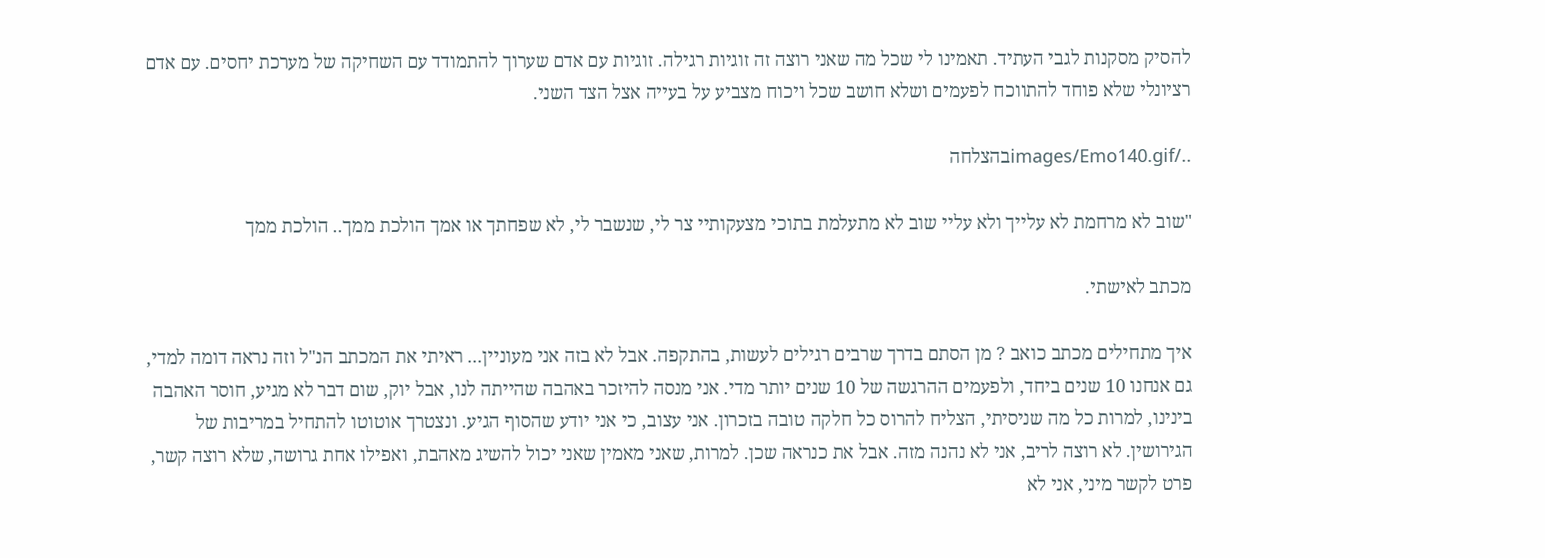להסיק מסקנות לגבי העתיד. תאמינו לי שכל מה שאני רוצה זה זוגיות רגילה. זוגיות עם אדם שערוך להתמודד עם השחיקה של מערכת יחסים. עם אדם רציונלי שלא פוחד להתווכח לפעמים ושלא חושב שכל ויכוח מצביע על בעייה אצל הצד השני.

../images/Emo140.gifבהצלחה

"שוב לא מרחמת לא עלייך ולא עליי שוב לא מתעלמת בתוכי מצעקותיי צר לי, שנשבר לי, לא שפחתך או אמך הולכת ממך.. הולכת ממך

מכתב לאישתי.

איך מתחילים מכתב כואב ? מן הסתם בדרך שרבים רגילים לעשות, בהתקפה. אבל לא בזה אני מעוניין... ראיתי את המכתב הנ"ל וזה נראה דומה למדי, גם אנחנו 10 שנים ביחד, ולפעמים ההרגשה של 10 שנים יותר מדי. אני מנסה להיזכר באהבה שהייתה לנו, אבל יוק, שום דבר לא מגיע, חוסר האהבה בינינו, למרות כל מה שניסיתי, הצליח להרוס כל חלקה טובה בזכרון. אני עצוב, כי אני יודע שהסוף הגיע. ונצטרך אוטוטו להתחיל במריבות של הגירושין. לא רוצה לריב, אני לא נהנה מזה. אבל את כנראה שכן. למרות, שאני מאמין שאני יכול להשיג מאהבת, ואפילו אחת גרושה, שלא רוצה קשר, פרט לקשר מיני, אני לא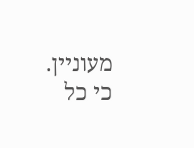מעוניין. כי כל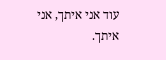עוד אני איתך, אני איתך.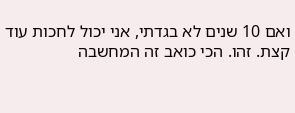ואם 10 שנים לא בגדתי, אני יכול לחכות עוד קצת. זהו. הכי כואב זה המחשבה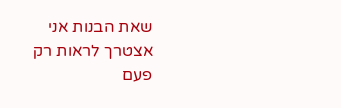שאת הבנות אני אצטרך לראות רק פעם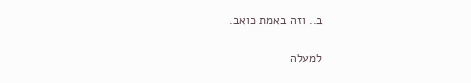ב.. וזה באמת כואב.

למעלה